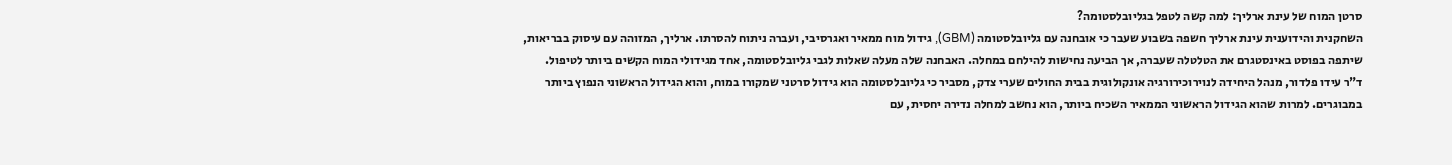סרטן המוח של עינת ארליך: למה קשה לטפל בגליובלסטומה?
השחקנית והידוענית עינת ארליך חשפה בשבוע שעבר כי אובחנה עם גליובלסטומה (GBM), גידול מוח ממאיר ואגרסיבי, ועברה ניתוח להסרתו. ארליך, המזוהה עם עיסוק בבריאות, שיתפה בפוסט באינסטגרם את הטלטלה שעברה, אך הביעה נחישות להילחם במחלה. האבחנה שלה מעלה שאלות לגבי גליובלסטומה, אחד מגידולי המוח הקשים ביותר לטיפול.
ד"ר עידו פלדור, מנהל היחידה לנוירוכירורגיה אונקולוגית בבית החולים שערי צדק, מסביר כי גליובלסטומה הוא גידול סרטני שמקורו במוח, והוא הגידול הראשוני הנפוץ ביותר במבוגרים. למרות שהוא הגידול הראשוני הממאיר השכיח ביותר, הוא נחשב למחלה נדירה יחסית, עם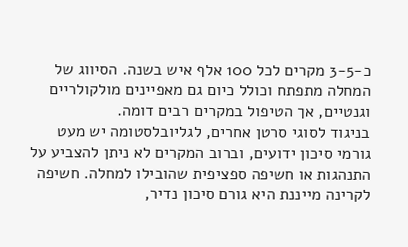כ-3-5 מקרים לכל 100 אלף איש בשנה. הסיווג של המחלה מתפתח וכולל כיום גם מאפיינים מולקולריים וגנטיים, אך הטיפול במקרים רבים דומה.
בניגוד לסוגי סרטן אחרים, לגליובלסטומה יש מעט גורמי סיכון ידועים, וברוב המקרים לא ניתן להצביע על התנהגות או חשיפה ספציפית שהובילו למחלה. חשיפה לקרינה מייננת היא גורם סיכון נדיר,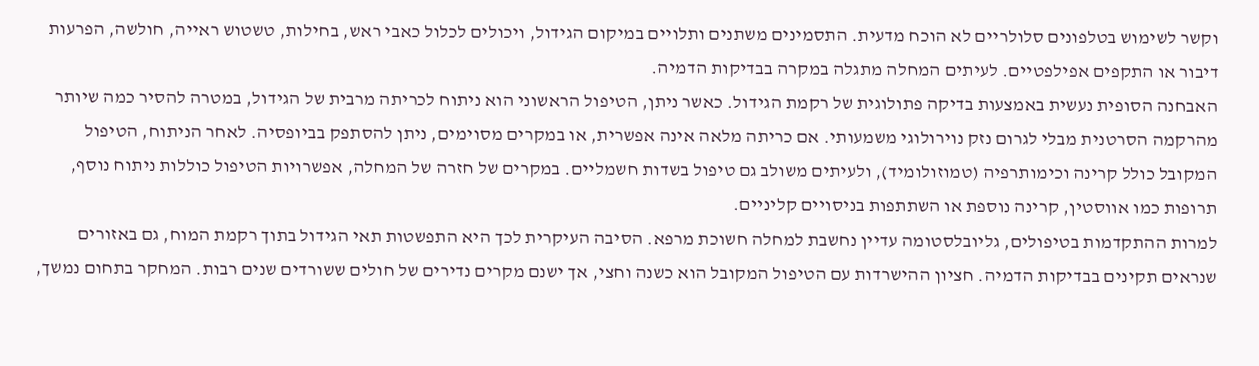וקשר לשימוש בטלפונים סלולריים לא הוכח מדעית. התסמינים משתנים ותלויים במיקום הגידול, ויכולים לכלול כאבי ראש, בחילות, טשטוש ראייה, חולשה, הפרעות דיבור או התקפים אפילפטיים. לעיתים המחלה מתגלה במקרה בבדיקות הדמיה.
האבחנה הסופית נעשית באמצעות בדיקה פתולוגית של רקמת הגידול. כאשר ניתן, הטיפול הראשוני הוא ניתוח לכריתה מרבית של הגידול, במטרה להסיר כמה שיותר מהרקמה הסרטנית מבלי לגרום נזק נוירולוגי משמעותי. אם כריתה מלאה אינה אפשרית, או במקרים מסוימים, ניתן להסתפק בביופסיה. לאחר הניתוח, הטיפול המקובל כולל קרינה וכימותרפיה (טמוזולומיד), ולעיתים משולב גם טיפול בשדות חשמליים. במקרים של חזרה של המחלה, אפשרויות הטיפול כוללות ניתוח נוסף, תרופות כמו אווסטין, קרינה נוספת או השתתפות בניסויים קליניים.
למרות ההתקדמות בטיפולים, גליובלסטומה עדיין נחשבת למחלה חשוכת מרפא. הסיבה העיקרית לכך היא התפשטות תאי הגידול בתוך רקמת המוח, גם באזורים שנראים תקינים בבדיקות הדמיה. חציון ההישרדות עם הטיפול המקובל הוא כשנה וחצי, אך ישנם מקרים נדירים של חולים ששורדים שנים רבות. המחקר בתחום נמשך,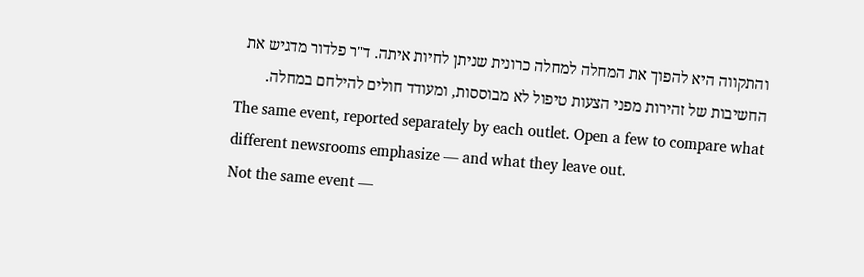והתקווה היא להפוך את המחלה למחלה כרונית שניתן לחיות איתה. ד"ר פלדור מדגיש את החשיבות של זהירות מפני הצעות טיפול לא מבוססות, ומעודד חולים להילחם במחלה.
The same event, reported separately by each outlet. Open a few to compare what different newsrooms emphasize — and what they leave out.
Not the same event —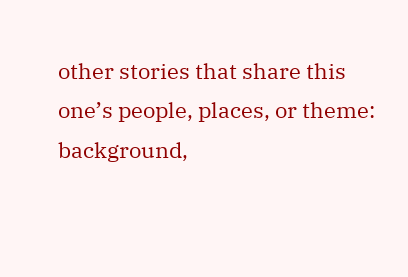other stories that share this one’s people, places, or theme: background,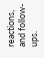reactions, and follow-ups.